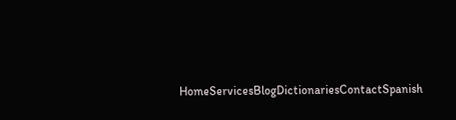HomeServicesBlogDictionariesContactSpanish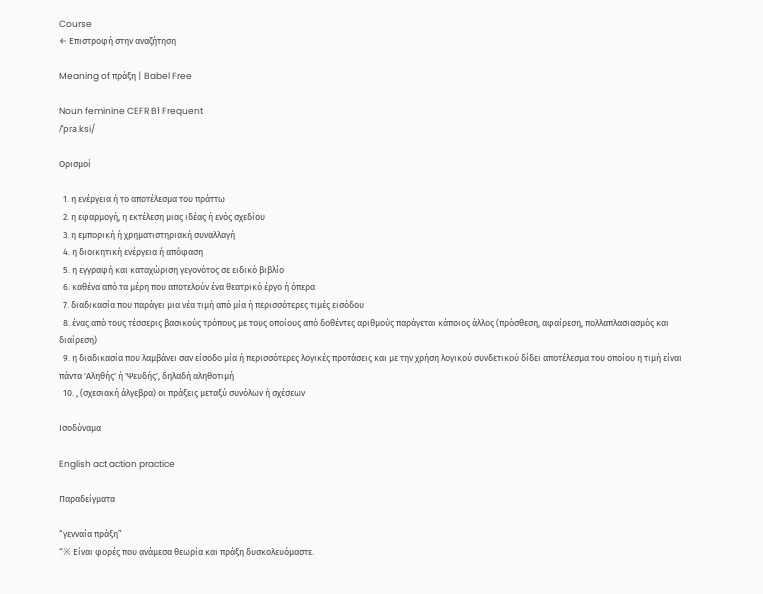Course
← Επιστροφή στην αναζήτηση

Meaning of πράξη | Babel Free

Noun feminine CEFR B1 Frequent
/ˈpɾa.ksi/

Ορισμοί

  1. η ενέργεια ή το αποτέλεσμα του πράττω
  2. η εφαρμογή, η εκτέλεση μιας ιδέας ή ενός σχεδίου
  3. η εμπορική ή χρηματιστηριακή συναλλαγή
  4. η διοικητική ενέργεια ή απόφαση
  5. η εγγραφή και καταχώριση γεγονότος σε ειδικό βιβλίο
  6. καθένα από τα μέρη που αποτελούν ένα θεατρικό έργο ή όπερα
  7. διαδικασία που παράγει μια νέα τιμή από μία ή περισσότερες τιμές εισόδου
  8. ένας από τους τέσσερις βασικούς τρόπους με τους οποίους από δοθέντες αριθμούς παράγεται κάποιος άλλος (πρόσθεση, αφαίρεση, πολλαπλασιασμός και διαίρεση)
  9. η διαδικασία που λαμβάνει σαν είσοδο μία ή περισσότερες λογικές προτάσεις και με την χρήση λογικού συνδετικού δίδει αποτέλεσμα του οποίου η τιμή είναι πάντα 'Αληθής' ή 'Ψευδής', δηλαδή αληθοτιμή
  10. , (σχεσιακή άλγεβρα) οι πράξεις μεταξύ συνόλων ή σχέσεων

Ισοδύναμα

English act action practice

Παραδείγματα

“γενναία πράξη”
“※ Είναι φορές που ανάμεσα θεωρία και πράξη δυσκολευόμαστε.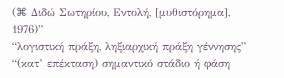(⌘ Διδώ Σωτηρίου, Εντολή, [μυθιστόρημα], 1976)”
“λογιστική πράξη, ληξιαρχική πράξη γέννησης”
“(κατ’ επέκταση) σημαντικό στάδιο ή φάση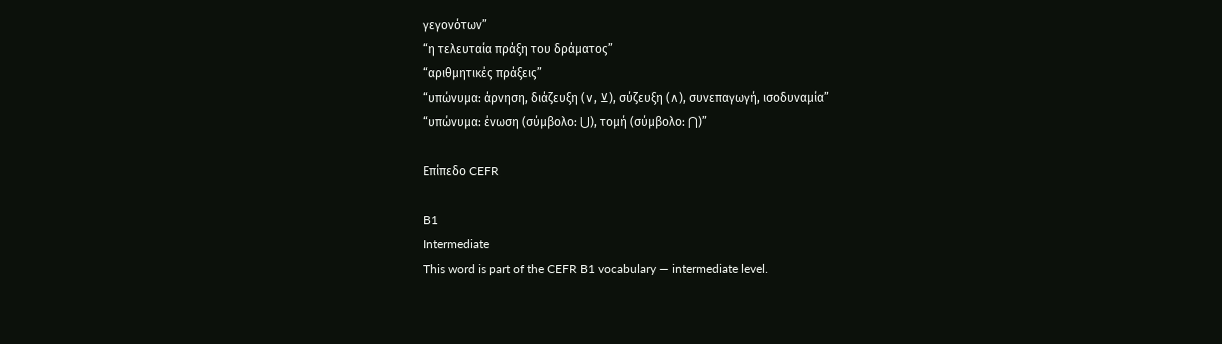γεγονότων”
“η τελευταία πράξη του δράματος”
“αριθμητικές πράξεις”
“υπώνυμα: άρνηση, διάζευξη (∨, ⊻), σύζευξη (∧), συνεπαγωγή, ισοδυναμία”
“υπώνυμα: ένωση (σύμβολο: ⋃), τομή (σύμβολο: ⋂)”

Επίπεδο CEFR

B1
Intermediate
This word is part of the CEFR B1 vocabulary — intermediate level.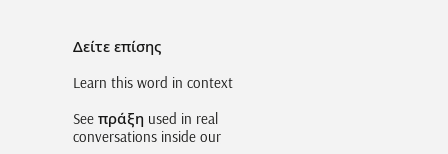Δείτε επίσης

Learn this word in context

See πράξη used in real conversations inside our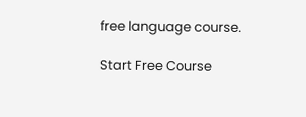free language course.

Start Free Course